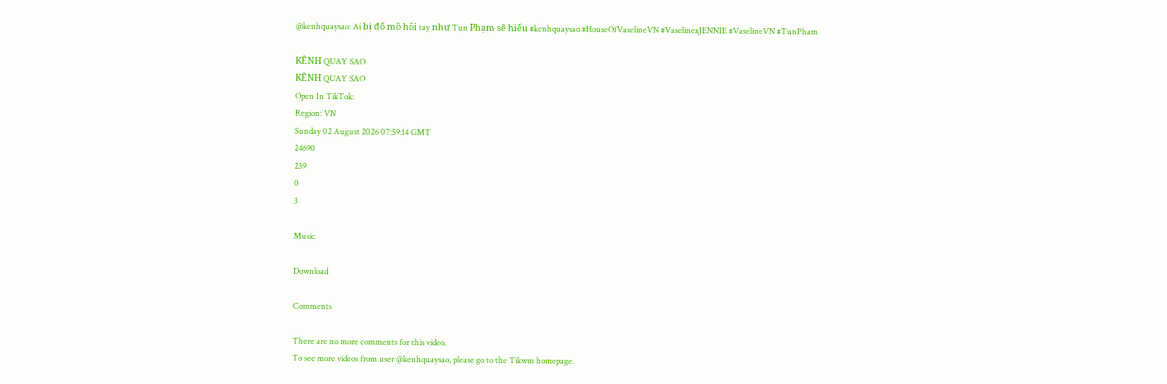@kenhquaysao: Ai bị đổ mồ hôi tay như Tun Phạm sẽ hiểu #kenhquaysao #HouseOfVaselineVN #VaselinexJENNIE #VaselineVN #TunPham

KÊNH QUAY SAO
KÊNH QUAY SAO
Open In TikTok:
Region: VN
Sunday 02 August 2026 07:59:14 GMT
24690
239
0
3

Music

Download

Comments

There are no more comments for this video.
To see more videos from user @kenhquaysao, please go to the Tikwm homepage.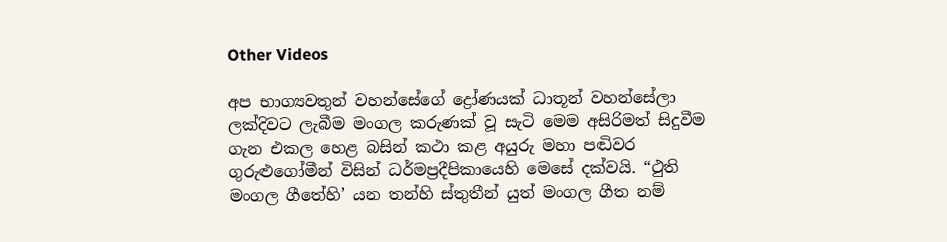Other Videos

අප භාග්‍යවතුන් වහන්සේගේ ද්‍රෝණයක් ධාතූන් වහන්සේලා ලක්දිවට ලැබීම මංගල කරුණක් වූ සැටි මෙම අසිරිමත් සිදුවීම ගැන එකල හෙළ බසින් කථා කළ අයුරු මහා පඬිවර ගුරුළුගෝමීන් විසින් ධර්මප්‍රදීපිකායෙහි මෙසේ දක්වයි. “ථුති මංගල ගීතේහි’ යන තන්හි ස්තුතීන් යුත් මංගල ගීත නම්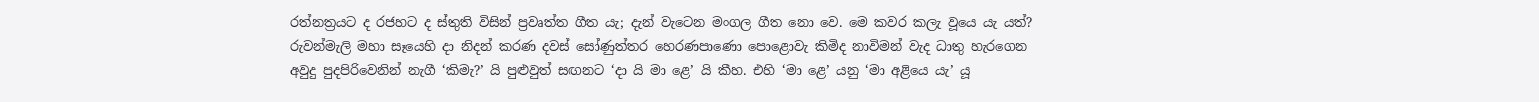රත්නත්‍රයට ද රජහට ද ස්තුති විසින් ප්‍රවෘත්ත ගීත යැ; දැන් වැටෙන මංගල ගීත නො වෙ. මෙ කවර කලැ වූයෙ යැ යත්? රුවන්මැලි මහා සෑයෙහි දා නිදන් කරණ දවස් සෝණුත්තර හෙරණපාණො පොළොවැ කිමිද නාවිමන් වැද ධාතු හැරගෙන අවුදු පුදපිරිවෙනින් නැගී ‘කිමැ?’ යි පුළුවුත් සඟනට ‘දා යි මා ළෙ’ යි කීහ. එහි ‘මා ළෙ’ යනු ‘මා අළියෙ යැ’ යූ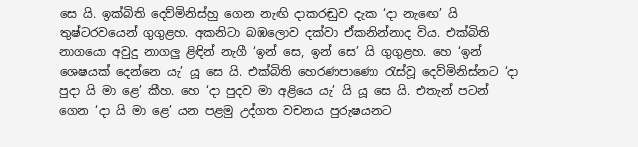සෙ යි. ඉක්බිති දෙව්මිනිස්හු ගෙන නැඟි දාකරඬුව දැක ‘දා නැඟෙ’ යි තුෂ්ටරවයෙන් ගුගුළහ. අකනිටා බඹලොව දක්වා ඒකනින්නාද විය. එක්බිති නාගයො අවුදු නාගලු ළිඳින් නැගී ‘ඉන් සෙ, ඉන් සෙ’ යි ගුගුළහ. හෙ ‘ඉන් ශෙෂයක් දෙන්නෙ යැ’ යූ සෙ යි. එක්බිති හෙරණපාණො රැස්වූ දෙව්මිනිස්නට ‘දා පුදා යි මා ළෙ’ කීහ. හෙ ‘දා පුදව මා අළියෙ යැ’ යි යූ සෙ යි. එතැන් පටන් ගෙන ‘දා යි මා ළෙ’ යන පළමු උද්ගත වචනය පුරුෂයනට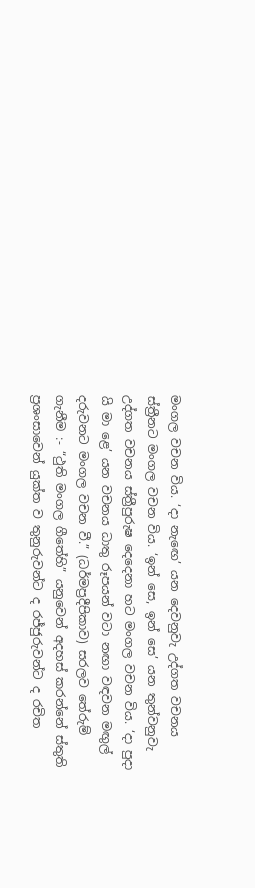මංගල වචන විය. ‘දා නැඟෙ’ යන දෙවනුවැ උද්ගත වචනය ස්ත්‍රීනට මංගල වචන විය. ‘ඉන් සෙ, ඉන් සෙ’ යන තුන්වනුවැ උද්ගත වචනය ස්ත්‍රීපුරුෂ දෙදෙනා හට මංගල වචන විය. ‘දා පුදා යි මා ළෙ’ යන වචනය ධාතු රූපයන් වටා නඟා වඳවන මඟුල් දරුවනට මංගල වචන වී.” (ධර්මප්‍රදීපිකාව) සරලව තේරුම් ගැනීම :- “ථුති මංගල ගීතේහි” යනුවෙන් අදහස් කරන්නේ ස්තුති ප්‍රශංසාවෙන් යුක්ත ව තුනුරුවන්ට ද රජ්ජුරුවන්ට ද රචිත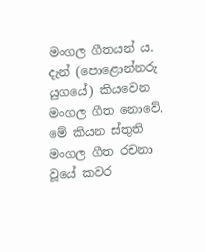මංගල ගීතයන් ය. දැන් (පොළොන්නරු යුගයේ) කියවෙන මංගල ගීත නොවේ. මේ කියන ස්තුති මංගල ගීත රචනා වූයේ කවර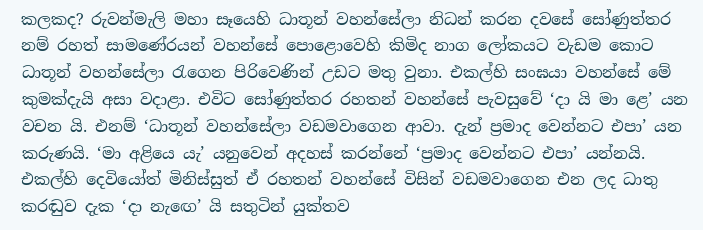කලකද? රුවන්මැලි මහා සෑයෙහි ධාතූන් වහන්සේලා නිධන් කරන දවසේ සෝණුත්තර නම් රහත් සාමණේරයන් වහන්සේ පොළොවෙහි කිමිද නාග ලෝකයට වැඩම කොට ධාතූන් වහන්සේලා රැගෙන පිරිවෙණින් උඩට මතු වුනා. එකල්හි සංඝයා වහන්සේ මේ කුමක්දැයි අසා වදාළා. එවිට සෝණුත්තර රහතන් වහන්සේ පැවසුවේ ‘දා යි මා ළෙ’ යන වචන යි. එනම් ‘ධාතූන් වහන්සේලා වඩමවාගෙන ආවා. දැන් ප්‍රමාද වෙන්නට එපා’ යන කරුණයි. ‘මා අළියෙ යැ’ යනුවෙන් අදහස් කරන්නේ ‘ප්‍රමාද වෙන්නට එපා’ යන්නයි. එකල්හි දෙවියෝත් මිනිස්සුත් ඒ රහතන් වහන්සේ විසින් වඩමවාගෙන එන ලද ධාතු කරඬුව දැක ‘දා නැඟෙ’ යි සතුටින් යුක්තව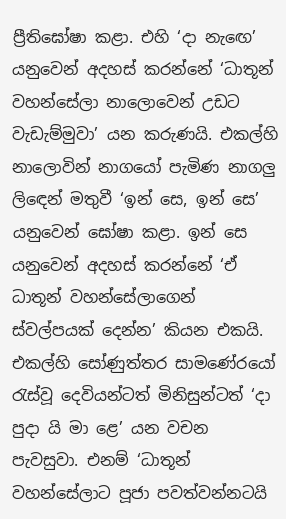ප්‍රීතිඝෝෂා කළා. එහි ‘දා නැඟෙ’ යනුවෙන් අදහස් කරන්නේ ‘ධාතූන් වහන්සේලා නාලොවෙන් උඩට වැඩැම්මුවා’ යන කරුණයි. එකල්හි නාලොවින් නාගයෝ පැමිණ නාගලු ලිඳෙන් මතුවී ‘ඉන් සෙ, ඉන් සෙ’ යනුවෙන් ඝෝෂා කළා. ඉන් සෙ යනුවෙන් අදහස් කරන්නේ ‘ඒ ධාතූන් වහන්සේලාගෙන් ස්වල්පයක් දෙන්න’ කියන එකයි. එකල්හි සෝණුත්තර සාමණේරයෝ රැස්වූ දෙවියන්ටත් මිනිසුන්ටත් ‘දා පුදා යි මා ළෙ’ යන වචන පැවසුවා. එනම් ‘ධාතූන් වහන්සේලාට පූජා පවත්වන්නටයි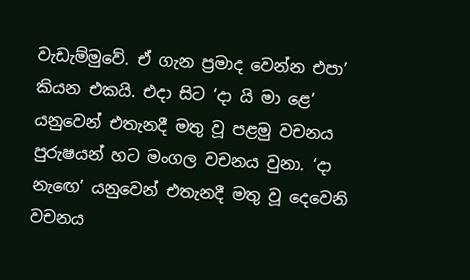වැඩැම්මුවේ. ඒ ගැන ප්‍රමාද වෙන්න එපා’ කියන එකයි. එදා සිට ‘දා යි මා ළෙ’ යනුවෙන් එතැනදී මතු වූ පළමු වචනය පුරුෂයන් හට මංගල වචනය වුනා. ‘දා නැඟෙ’ යනුවෙන් එතැනදී මතු වූ දෙවෙනි වචනය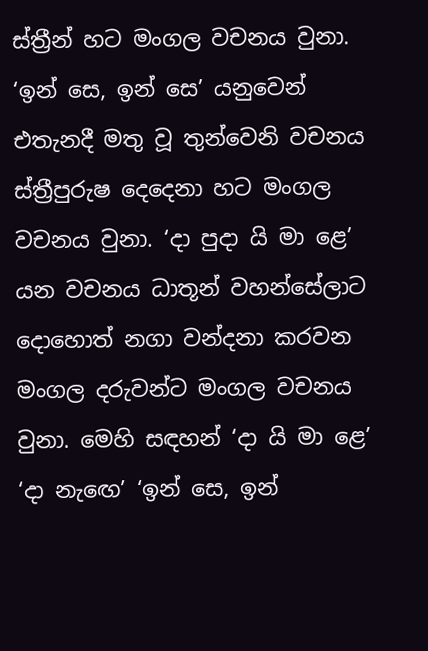ස්ත්‍රීන් හට මංගල වචනය වුනා. ‘ඉන් සෙ, ඉන් සෙ’ යනුවෙන් එතැනදී මතු වූ තුන්වෙනි වචනය ස්ත්‍රීපුරුෂ දෙදෙනා හට මංගල වචනය වුනා. ‘දා පුදා යි මා ළෙ’ යන වචනය ධාතූන් වහන්සේලාට දොහොත් නගා වන්දනා කරවන මංගල දරුවන්ට මංගල වචනය වුනා. මෙහි සඳහන් ‘දා යි මා ළෙ’ ‘දා නැඟෙ’ ‘ඉන් සෙ, ඉන්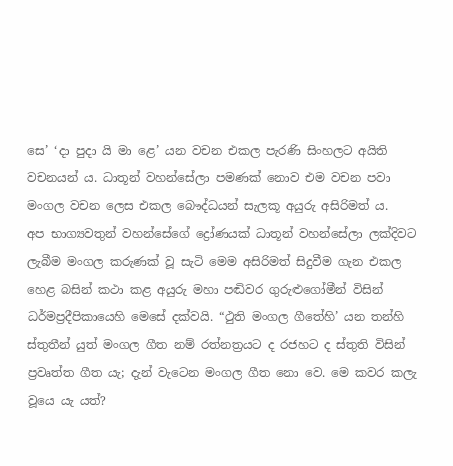සෙ’ ‘දා පුදා යි මා ළෙ’ යන වචන එකල පැරණි සිංහලට අයිති වචනයන් ය. ධාතූන් වහන්සේලා පමණක් නොව එම වචන පවා මංගල වචන ලෙස එකල බෞද්ධයන් සැලකූ අයුරු අසිරිමත් ය.
අප භාග්‍යවතුන් වහන්සේගේ ද්‍රෝණයක් ධාතූන් වහන්සේලා ලක්දිවට ලැබීම මංගල කරුණක් වූ සැටි මෙම අසිරිමත් සිදුවීම ගැන එකල හෙළ බසින් කථා කළ අයුරු මහා පඬිවර ගුරුළුගෝමීන් විසින් ධර්මප්‍රදීපිකායෙහි මෙසේ දක්වයි. “ථුති මංගල ගීතේහි’ යන තන්හි ස්තුතීන් යුත් මංගල ගීත නම් රත්නත්‍රයට ද රජහට ද ස්තුති විසින් ප්‍රවෘත්ත ගීත යැ; දැන් වැටෙන මංගල ගීත නො වෙ. මෙ කවර කලැ වූයෙ යැ යත්?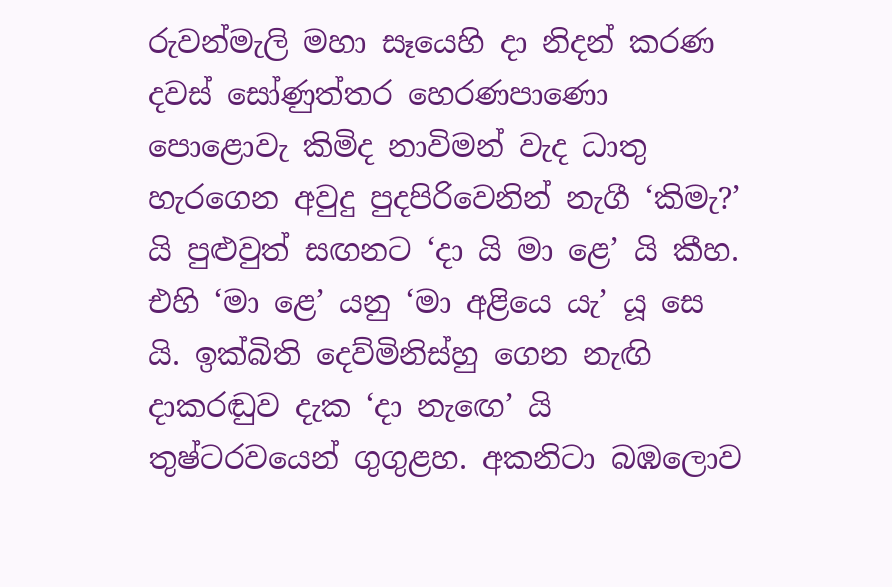රුවන්මැලි මහා සෑයෙහි දා නිදන් කරණ දවස් සෝණුත්තර හෙරණපාණො පොළොවැ කිමිද නාවිමන් වැද ධාතු හැරගෙන අවුදු පුදපිරිවෙනින් නැගී ‘කිමැ?’ යි පුළුවුත් සඟනට ‘දා යි මා ළෙ’ යි කීහ. එහි ‘මා ළෙ’ යනු ‘මා අළියෙ යැ’ යූ සෙ යි. ඉක්බිති දෙව්මිනිස්හු ගෙන නැඟි දාකරඬුව දැක ‘දා නැඟෙ’ යි තුෂ්ටරවයෙන් ගුගුළහ. අකනිටා බඹලොව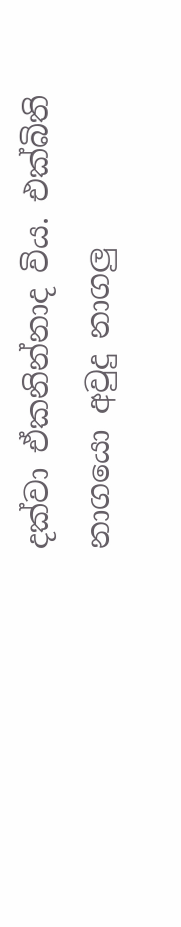දක්වා ඒකනින්නාද විය. එක්බිති නාගයො අවුදු නාගලු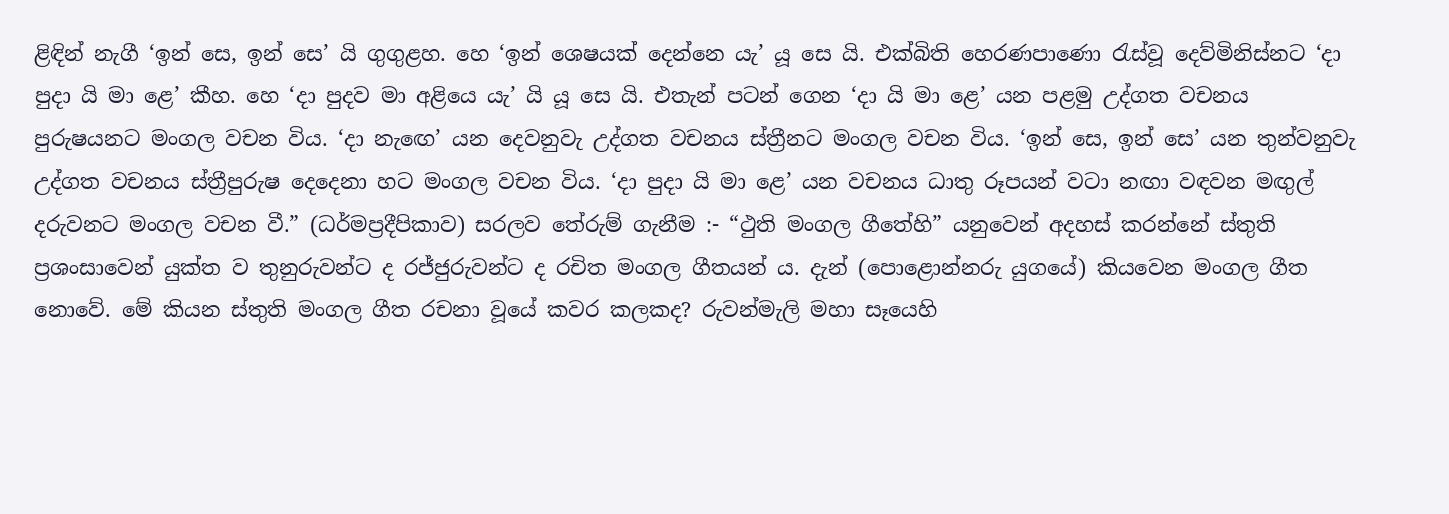ළිඳින් නැගී ‘ඉන් සෙ, ඉන් සෙ’ යි ගුගුළහ. හෙ ‘ඉන් ශෙෂයක් දෙන්නෙ යැ’ යූ සෙ යි. එක්බිති හෙරණපාණො රැස්වූ දෙව්මිනිස්නට ‘දා පුදා යි මා ළෙ’ කීහ. හෙ ‘දා පුදව මා අළියෙ යැ’ යි යූ සෙ යි. එතැන් පටන් ගෙන ‘දා යි මා ළෙ’ යන පළමු උද්ගත වචනය පුරුෂයනට මංගල වචන විය. ‘දා නැඟෙ’ යන දෙවනුවැ උද්ගත වචනය ස්ත්‍රීනට මංගල වචන විය. ‘ඉන් සෙ, ඉන් සෙ’ යන තුන්වනුවැ උද්ගත වචනය ස්ත්‍රීපුරුෂ දෙදෙනා හට මංගල වචන විය. ‘දා පුදා යි මා ළෙ’ යන වචනය ධාතු රූපයන් වටා නඟා වඳවන මඟුල් දරුවනට මංගල වචන වී.” (ධර්මප්‍රදීපිකාව) සරලව තේරුම් ගැනීම :- “ථුති මංගල ගීතේහි” යනුවෙන් අදහස් කරන්නේ ස්තුති ප්‍රශංසාවෙන් යුක්ත ව තුනුරුවන්ට ද රජ්ජුරුවන්ට ද රචිත මංගල ගීතයන් ය. දැන් (පොළොන්නරු යුගයේ) කියවෙන මංගල ගීත නොවේ. මේ කියන ස්තුති මංගල ගීත රචනා වූයේ කවර කලකද? රුවන්මැලි මහා සෑයෙහි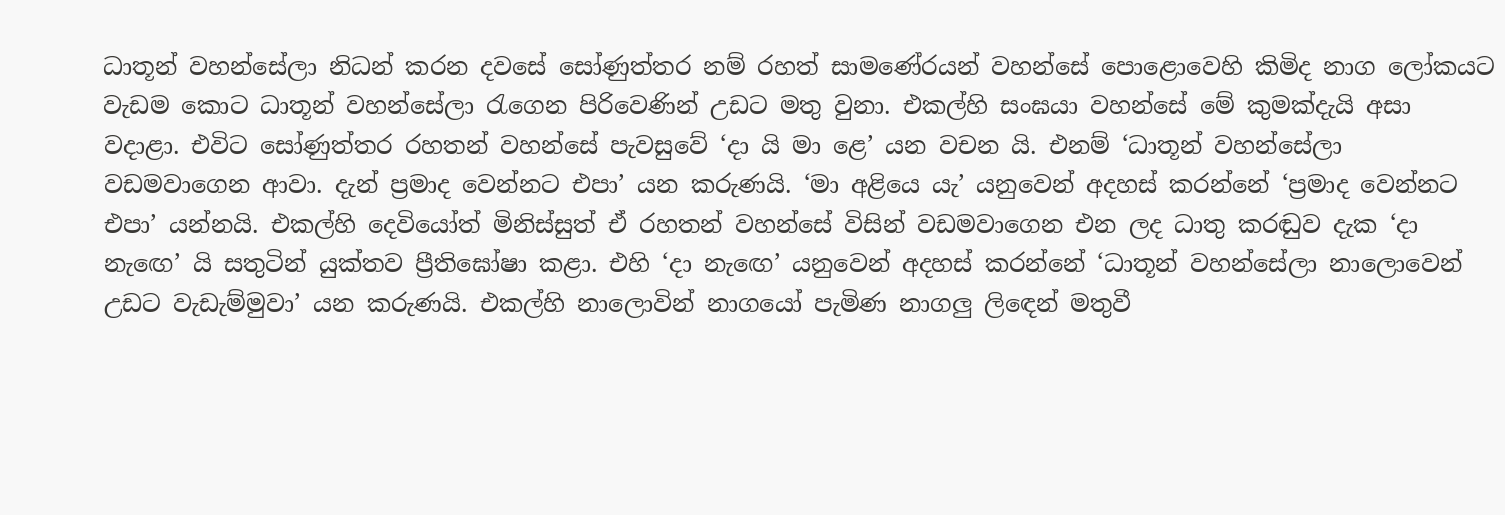ධාතූන් වහන්සේලා නිධන් කරන දවසේ සෝණුත්තර නම් රහත් සාමණේරයන් වහන්සේ පොළොවෙහි කිමිද නාග ලෝකයට වැඩම කොට ධාතූන් වහන්සේලා රැගෙන පිරිවෙණින් උඩට මතු වුනා. එකල්හි සංඝයා වහන්සේ මේ කුමක්දැයි අසා වදාළා. එවිට සෝණුත්තර රහතන් වහන්සේ පැවසුවේ ‘දා යි මා ළෙ’ යන වචන යි. එනම් ‘ධාතූන් වහන්සේලා වඩමවාගෙන ආවා. දැන් ප්‍රමාද වෙන්නට එපා’ යන කරුණයි. ‘මා අළියෙ යැ’ යනුවෙන් අදහස් කරන්නේ ‘ප්‍රමාද වෙන්නට එපා’ යන්නයි. එකල්හි දෙවියෝත් මිනිස්සුත් ඒ රහතන් වහන්සේ විසින් වඩමවාගෙන එන ලද ධාතු කරඬුව දැක ‘දා නැඟෙ’ යි සතුටින් යුක්තව ප්‍රීතිඝෝෂා කළා. එහි ‘දා නැඟෙ’ යනුවෙන් අදහස් කරන්නේ ‘ධාතූන් වහන්සේලා නාලොවෙන් උඩට වැඩැම්මුවා’ යන කරුණයි. එකල්හි නාලොවින් නාගයෝ පැමිණ නාගලු ලිඳෙන් මතුවී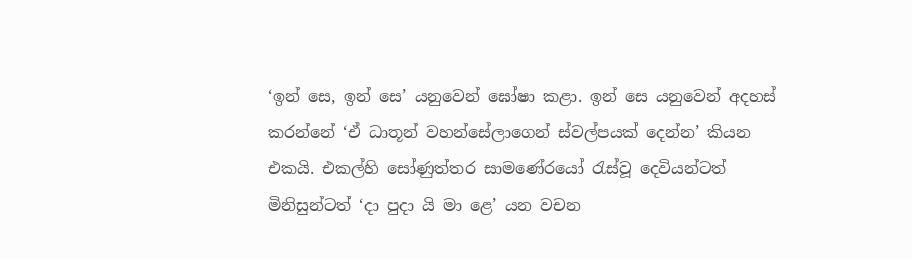‘ඉන් සෙ, ඉන් සෙ’ යනුවෙන් ඝෝෂා කළා. ඉන් සෙ යනුවෙන් අදහස් කරන්නේ ‘ඒ ධාතූන් වහන්සේලාගෙන් ස්වල්පයක් දෙන්න’ කියන එකයි. එකල්හි සෝණුත්තර සාමණේරයෝ රැස්වූ දෙවියන්ටත් මිනිසුන්ටත් ‘දා පුදා යි මා ළෙ’ යන වචන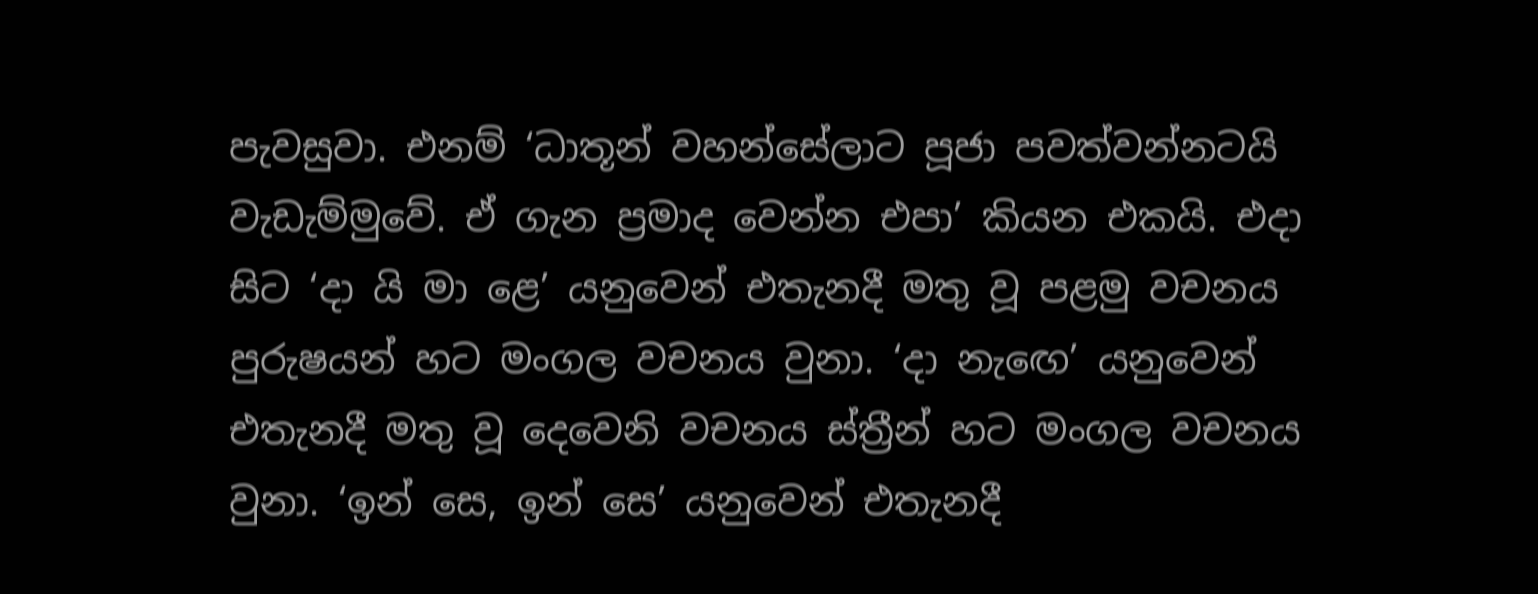පැවසුවා. එනම් ‘ධාතූන් වහන්සේලාට පූජා පවත්වන්නටයි වැඩැම්මුවේ. ඒ ගැන ප්‍රමාද වෙන්න එපා’ කියන එකයි. එදා සිට ‘දා යි මා ළෙ’ යනුවෙන් එතැනදී මතු වූ පළමු වචනය පුරුෂයන් හට මංගල වචනය වුනා. ‘දා නැඟෙ’ යනුවෙන් එතැනදී මතු වූ දෙවෙනි වචනය ස්ත්‍රීන් හට මංගල වචනය වුනා. ‘ඉන් සෙ, ඉන් සෙ’ යනුවෙන් එතැනදී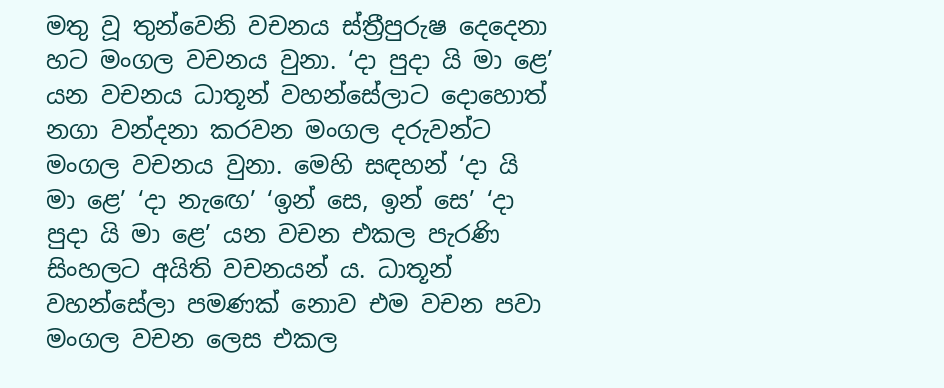මතු වූ තුන්වෙනි වචනය ස්ත්‍රීපුරුෂ දෙදෙනා හට මංගල වචනය වුනා. ‘දා පුදා යි මා ළෙ’ යන වචනය ධාතූන් වහන්සේලාට දොහොත් නගා වන්දනා කරවන මංගල දරුවන්ට මංගල වචනය වුනා. මෙහි සඳහන් ‘දා යි මා ළෙ’ ‘දා නැඟෙ’ ‘ඉන් සෙ, ඉන් සෙ’ ‘දා පුදා යි මා ළෙ’ යන වචන එකල පැරණි සිංහලට අයිති වචනයන් ය. ධාතූන් වහන්සේලා පමණක් නොව එම වචන පවා මංගල වචන ලෙස එකල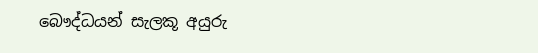බෞද්ධයන් සැලකූ අයුරු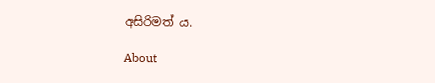අසිරිමත් ය.

About